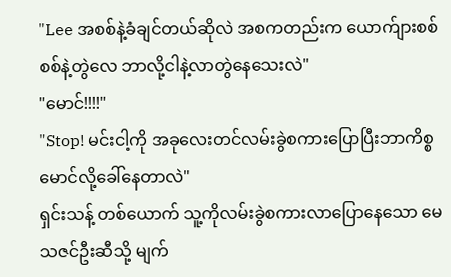"Lee အစစ်နဲ့ခံချင်တယ်ဆိုလဲ အစကတည်းက ယောက်ျားစစ်စစ်နဲ့တွဲလေ ဘာလို့ငါနဲ့လာတွဲနေသေးလဲ"
"မောင်!!!!"
"Stop! မင်းငါ့ကို အခုလေးတင်လမ်းခွဲစကားပြောပြီးဘာကိစ္စမောင်လို့ခေါ်နေတာလဲ"
ရှင်းသန့် တစ်ယောက် သူ့ကိုလမ်းခွဲစကားလာပြောနေသော မေသဇင်ဦးဆီသို့ မျက်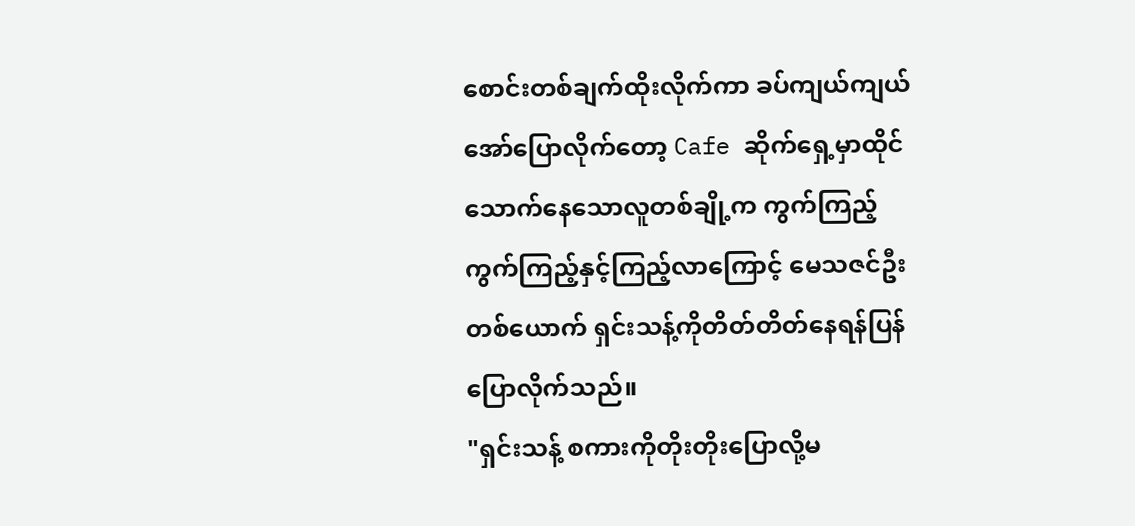စောင်းတစ်ချက်ထိုးလိုက်ကာ ခပ်ကျယ်ကျယ်အော်ပြောလိုက်တော့ Cafe ဆိုက်ရှေ့မှာထိုင်သောက်နေသောလူတစ်ချို့က ကွက်ကြည့် ကွက်ကြည့်နှင့်ကြည့်လာကြောင့် မေသဇင်ဦးတစ်ယောက် ရှင်းသန့်ကိုတိတ်တိတ်နေရန်ပြန်ပြောလိုက်သည်။
"ရှင်းသန့် စကားကိုတိုးတိုးပြောလို့မ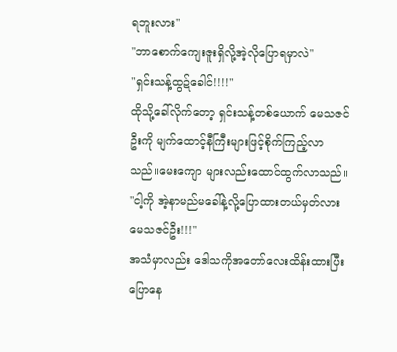ရဘူးလား"
"ဘာစောက်ကျေးဇူးရှိလို့အဲ့လိုပြောရမှာလဲ"
"ရှင်းသန့်ထွဍ်ခေါင်!!!!"
ထိုသို့ခေါ်လိုက်တော့ ရှင်းသန့်တစ်ယောက် မေသဇင်ဦးကို မျက်ထောင့်နီကြီးများဖြင့်စိုက်ကြည့်လာသည်။မေးကျော များလည်းထောင်ထွက်လာသည်။
"ငါ့ကို အဲ့နာမည်မခေါ်နဲ့လို့ပြောထားတယ်မှတ်လား မေသဇင်ဦး!!!"
အသံမှာလည်း ဒေါသကိုအတော်လေးထိန်းထားပြီးပြောနေ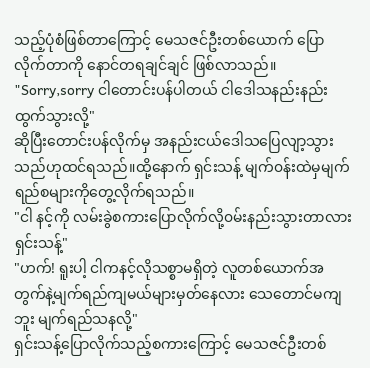သည့်ပုံစံဖြစ်တာကြောင့် မေသဇင်ဦးတစ်ယောက် ပြောလိုက်တာကို နောင်တရချင်ချင် ဖြစ်လာသည်။
"Sorry,sorry ငါတောင်းပန်ပါတယ် ငါဒေါသနည်းနည်းထွက်သွားလို့"
ဆိုပြီးတောင်းပန်လိုက်မှ အနည်းငယ်ဒေါသပြေလျာ့သွားသည်ဟုထင်ရသည်။ထို့နောက် ရှင်းသန့် မျက်၀န်းထဲမှမျက်ရည်စများကိုတွေ့လိုက်ရသည်။
"ငါ နင့်ကို လမ်းခွဲစကားပြောလိုက်လို့၀မ်းနည်းသွားတာလား ရှင်းသန့်"
"ဟက်! ရူးပါ့ ငါကနင့်လိုသစ္စာမရှိတဲ့ လူတစ်ယောက်အတွက်နဲ့မျက်ရည်ကျမယ်များမှတ်နေလား သေတောင်မကျဘူး မျက်ရည်သနလို့"
ရှင်းသန့်ပြောလိုက်သည့်စကားကြောင့် မေသဇင်ဦးတစ်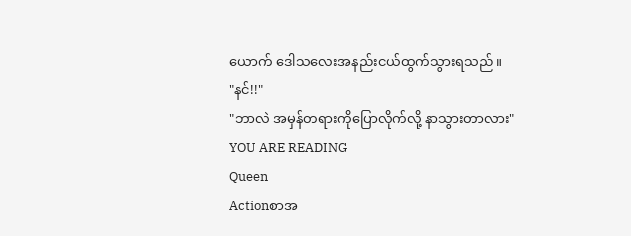ယောက် ဒေါသလေးအနည်းငယ်ထွက်သွားရသည်။
"နင်!!"
"ဘာလဲ အမှန်တရားကိုပြောလိုက်လို့ နာသွားတာလား"
YOU ARE READING
Queen
Actionစာအ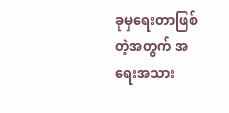ခုမှရေးတာဖြစ်တဲ့အတွက် အရေးအသား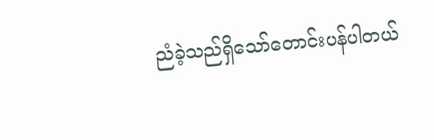ညံခဲ့သည်ရှိသော်တောင်းပန်ပါတယ်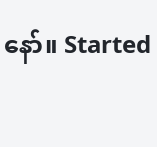နော်။ Started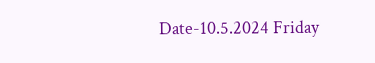Date-10.5.2024 Friday